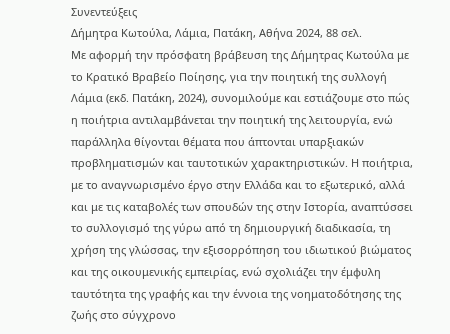Συνεντεύξεις
Δήμητρα Κωτούλα, Λάμια, Πατάκη, Αθήνα 2024, 88 σελ.
Με αφορμή την πρόσφατη βράβευση της Δήμητρας Κωτούλα με το Κρατικό Βραβείο Ποίησης, για την ποιητική της συλλογή Λάμια (εκδ. Πατάκη, 2024), συνομιλούμε και εστιάζουμε στο πώς η ποιήτρια αντιλαμβάνεται την ποιητική της λειτουργία, ενώ παράλληλα θίγονται θέματα που άπτονται υπαρξιακών προβληματισμών και ταυτοτικών χαρακτηριστικών. Η ποιήτρια, με το αναγνωρισμένο έργο στην Ελλάδα και το εξωτερικό, αλλά και με τις καταβολές των σπουδών της στην Ιστορία, αναπτύσσει το συλλογισμό της γύρω από τη δημιουργική διαδικασία, τη χρήση της γλώσσας, την εξισορρόπηση του ιδιωτικού βιώματος και της οικουμενικής εμπειρίας, ενώ σχολιάζει την έμφυλη ταυτότητα της γραφής και την έννοια της νοηματοδότησης της ζωής στο σύγχρονο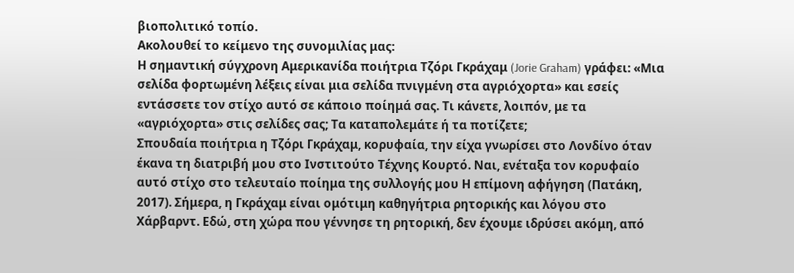βιοπολιτικό τοπίο.
Ακολουθεί το κείμενο της συνομιλίας μας:
Η σημαντική σύγχρονη Αμερικανίδα ποιήτρια Τζόρι Γκράχαμ (Jorie Graham) γράφει: «Μια σελίδα φορτωμένη λέξεις είναι μια σελίδα πνιγμένη στα αγριόχορτα» και εσείς εντάσσετε τον στίχο αυτό σε κάποιο ποίημά σας. Τι κάνετε, λοιπόν, με τα «αγριόχορτα» στις σελίδες σας; Τα καταπολεμάτε ή τα ποτίζετε;
Σπουδαία ποιήτρια η Τζόρι Γκράχαμ, κορυφαία, την είχα γνωρίσει στο Λονδίνο όταν έκανα τη διατριβή μου στο Ινστιτούτο Τέχνης Κουρτό. Ναι, ενέταξα τον κορυφαίο αυτό στίχο στο τελευταίο ποίημα της συλλογής μου Η επίμονη αφήγηση (Πατάκη, 2017). Σήμερα, η Γκράχαμ είναι ομότιμη καθηγήτρια ρητορικής και λόγου στο Χάρβαρντ. Εδώ, στη χώρα που γέννησε τη ρητορική, δεν έχουμε ιδρύσει ακόμη, από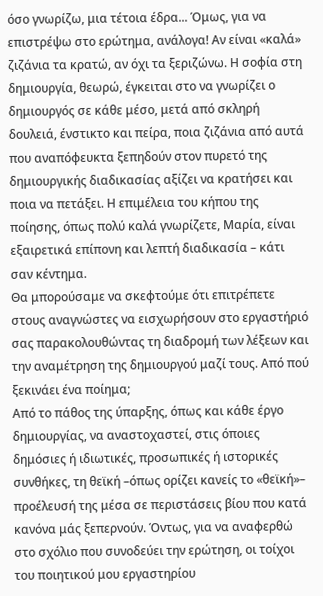όσο γνωρίζω, μια τέτοια έδρα... Όμως, για να επιστρέψω στο ερώτημα, ανάλογα! Αν είναι «καλά» ζιζάνια τα κρατώ, αν όχι τα ξεριζώνω. Η σοφία στη δημιουργία, θεωρώ, έγκειται στο να γνωρίζει ο δημιουργός σε κάθε μέσο, μετά από σκληρή δουλειά, ένστικτο και πείρα, ποια ζιζάνια από αυτά που αναπόφευκτα ξεπηδούν στον πυρετό της δημιουργικής διαδικασίας αξίζει να κρατήσει και ποια να πετάξει. Η επιμέλεια του κήπου της ποίησης, όπως πολύ καλά γνωρίζετε, Μαρία, είναι εξαιρετικά επίπονη και λεπτή διαδικασία – κάτι σαν κέντημα.
Θα μπορούσαμε να σκεφτούμε ότι επιτρέπετε στους αναγνώστες να εισχωρήσουν στο εργαστήριό σας παρακολουθώντας τη διαδρομή των λέξεων και την αναμέτρηση της δημιουργού μαζί τους. Από πού ξεκινάει ένα ποίημα;
Από το πάθος της ύπαρξης, όπως και κάθε έργο δημιουργίας, να αναστοχαστεί, στις όποιες δημόσιες ή ιδιωτικές, προσωπικές ή ιστορικές συνθήκες, τη θεϊκή –όπως ορίζει κανείς το «θεϊκή»– προέλευσή της μέσα σε περιστάσεις βίου που κατά κανόνα μάς ξεπερνούν. Όντως, για να αναφερθώ στο σχόλιο που συνοδεύει την ερώτηση, οι τοίχοι του ποιητικού μου εργαστηρίου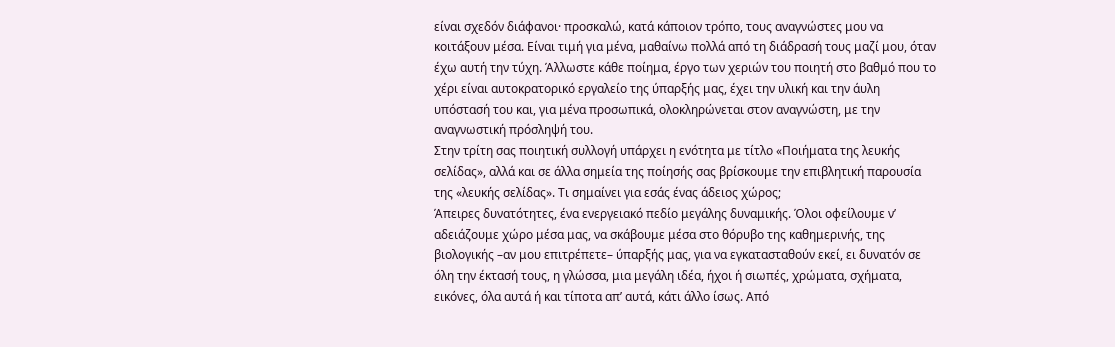είναι σχεδόν διάφανοι· προσκαλώ, κατά κάποιον τρόπο, τους αναγνώστες μου να κοιτάξουν μέσα. Είναι τιμή για μένα, μαθαίνω πολλά από τη διάδρασή τους μαζί μου, όταν έχω αυτή την τύχη. Άλλωστε κάθε ποίημα, έργο των χεριών του ποιητή στο βαθμό που το χέρι είναι αυτοκρατορικό εργαλείο της ύπαρξής μας, έχει την υλική και την άυλη υπόστασή του και, για μένα προσωπικά, ολοκληρώνεται στον αναγνώστη, με την αναγνωστική πρόσληψή του.
Στην τρίτη σας ποιητική συλλογή υπάρχει η ενότητα με τίτλο «Ποιήματα της λευκής σελίδας», αλλά και σε άλλα σημεία της ποίησής σας βρίσκουμε την επιβλητική παρουσία της «λευκής σελίδας». Τι σημαίνει για εσάς ένας άδειος χώρος;
Άπειρες δυνατότητες, ένα ενεργειακό πεδίο μεγάλης δυναμικής. Όλοι οφείλουμε ν’ αδειάζουμε χώρο μέσα μας, να σκάβουμε μέσα στο θόρυβο της καθημερινής, της βιολογικής –αν μου επιτρέπετε– ύπαρξής μας, για να εγκατασταθούν εκεί, ει δυνατόν σε όλη την έκτασή τους, η γλώσσα, μια μεγάλη ιδέα, ήχοι ή σιωπές, χρώματα, σχήματα, εικόνες, όλα αυτά ή και τίποτα απ’ αυτά, κάτι άλλο ίσως. Από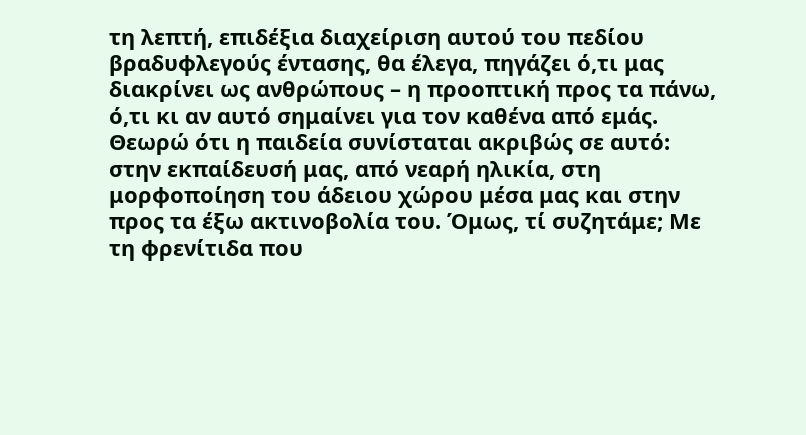τη λεπτή, επιδέξια διαχείριση αυτού του πεδίου βραδυφλεγούς έντασης, θα έλεγα, πηγάζει ό,τι μας διακρίνει ως ανθρώπους – η προοπτική προς τα πάνω, ό,τι κι αν αυτό σημαίνει για τον καθένα από εμάς. Θεωρώ ότι η παιδεία συνίσταται ακριβώς σε αυτό: στην εκπαίδευσή μας, από νεαρή ηλικία, στη μορφοποίηση του άδειου χώρου μέσα μας και στην προς τα έξω ακτινοβολία του. Όμως, τί συζητάμε; Με τη φρενίτιδα που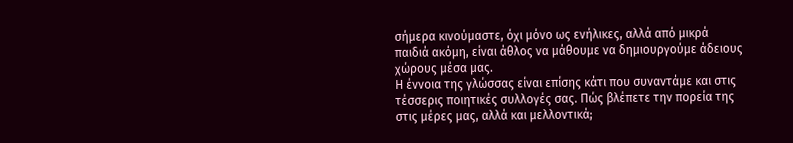σήμερα κινούμαστε, όχι μόνο ως ενήλικες, αλλά από μικρά παιδιά ακόμη, είναι άθλος να μάθουμε να δημιουργούμε άδειους χώρους μέσα μας.
Η έννοια της γλώσσας είναι επίσης κάτι που συναντάμε και στις τέσσερις ποιητικές συλλογές σας. Πώς βλέπετε την πορεία της στις μέρες μας, αλλά και μελλοντικά;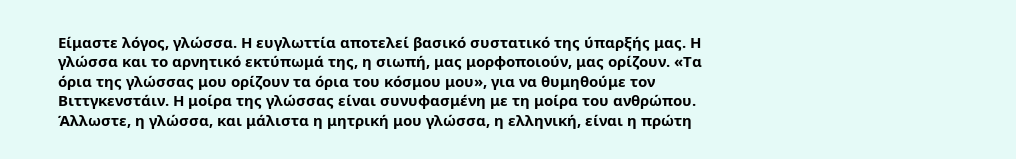Είμαστε λόγος, γλώσσα. Η ευγλωττία αποτελεί βασικό συστατικό της ύπαρξής μας. Η γλώσσα και το αρνητικό εκτύπωμά της, η σιωπή, μας μορφοποιούν, μας ορίζουν. «Τα όρια της γλώσσας μου ορίζουν τα όρια του κόσμου μου», για να θυμηθούμε τον Βιττγκενστάιν. Η μοίρα της γλώσσας είναι συνυφασμένη με τη μοίρα του ανθρώπου. Άλλωστε, η γλώσσα, και μάλιστα η μητρική μου γλώσσα, η ελληνική, είναι η πρώτη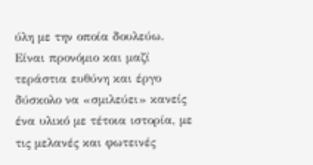ύλη με την οποία δουλεύω. Είναι προνόμιο και μαζί τεράστια ευθύνη και έργο δύσκολο να «σμιλεύει» κανείς ένα υλικό με τέτοια ιστορία, με τις μελανές και φωτεινές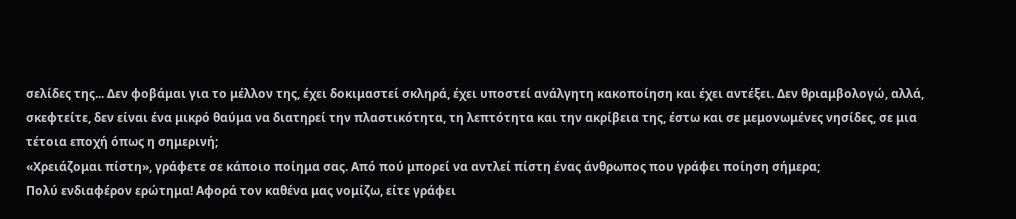σελίδες της... Δεν φοβάμαι για το μέλλον της, έχει δοκιμαστεί σκληρά, έχει υποστεί ανάλγητη κακοποίηση και έχει αντέξει. Δεν θριαμβολογώ, αλλά, σκεφτείτε, δεν είναι ένα μικρό θαύμα να διατηρεί την πλαστικότητα, τη λεπτότητα και την ακρίβεια της, έστω και σε μεμονωμένες νησίδες, σε μια τέτοια εποχή όπως η σημερινή;
«Χρειάζομαι πίστη», γράφετε σε κάποιο ποίημα σας. Από πού μπορεί να αντλεί πίστη ένας άνθρωπος που γράφει ποίηση σήμερα;
Πολύ ενδιαφέρον ερώτημα! Αφορά τον καθένα μας νομίζω, είτε γράφει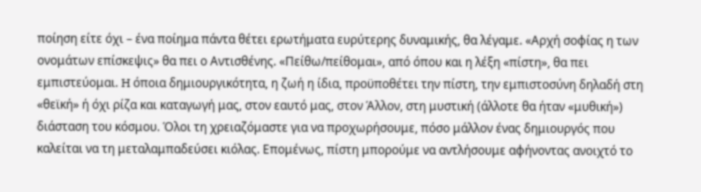ποίηση είτε όχι – ένα ποίημα πάντα θέτει ερωτήματα ευρύτερης δυναμικής, θα λέγαμε. «Αρχή σοφίας η των ονομάτων επίσκεψις» θα πει ο Αντισθένης. «Πείθω/πείθομαι», από όπου και η λέξη «πίστη», θα πει εμπιστεύομαι. H όποια δημιουργικότητα, η ζωή η ίδια, προϋποθέτει την πίστη, την εμπιστοσύνη δηλαδή στη «θεϊκή» ή όχι ρίζα και καταγωγή μας, στον εαυτό μας, στον Άλλον, στη μυστική (άλλοτε θα ήταν «μυθική») διάσταση του κόσμου. Όλοι τη χρειαζόμαστε για να προχωρήσουμε, πόσο μάλλον ένας δημιουργός που καλείται να τη μεταλαμπαδεύσει κιόλας. Επομένως, πίστη μπορούμε να αντλήσουμε αφήνοντας ανοιχτό το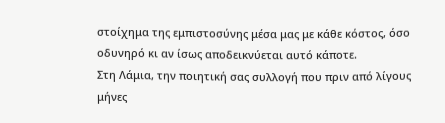στοίχημα της εμπιστοσύνης μέσα μας με κάθε κόστος, όσο οδυνηρό κι αν ίσως αποδεικνύεται αυτό κάποτε.
Στη Λάμια, την ποιητική σας συλλογή που πριν από λίγους μήνες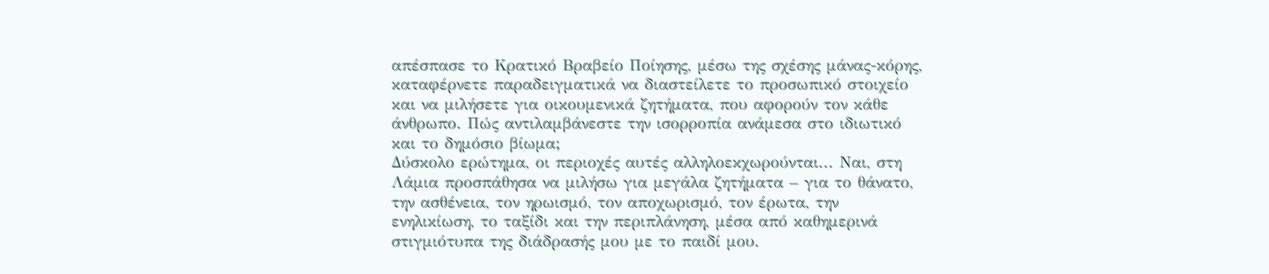απέσπασε το Κρατικό Βραβείο Ποίησης, μέσω της σχέσης μάνας-κόρης, καταφέρνετε παραδειγματικά να διαστείλετε το προσωπικό στοιχείο και να μιλήσετε για οικουμενικά ζητήματα, που αφορούν τον κάθε άνθρωπο. Πώς αντιλαμβάνεστε την ισορροπία ανάμεσα στο ιδιωτικό και το δημόσιο βίωμα;
Δύσκολο ερώτημα, οι περιοχές αυτές αλληλοεκχωρούνται... Ναι, στη Λάμια προσπάθησα να μιλήσω για μεγάλα ζητήματα – για το θάνατο, την ασθένεια, τον ηρωισμό, τον αποχωρισμό, τον έρωτα, την ενηλικίωση, το ταξίδι και την περιπλάνηση, μέσα από καθημερινά στιγμιότυπα της διάδρασής μου με το παιδί μου.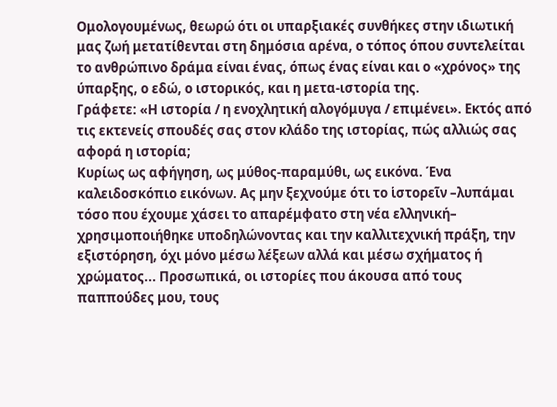Ομολογουμένως, θεωρώ ότι οι υπαρξιακές συνθήκες στην ιδιωτική μας ζωή μετατίθενται στη δημόσια αρένα, ο τόπος όπου συντελείται το ανθρώπινο δράμα είναι ένας, όπως ένας είναι και ο «χρόνος» της ύπαρξης, ο εδώ, ο ιστορικός, και η μετα-ιστορία της.
Γράφετε: «Η ιστορία / η ενοχλητική αλογόμυγα / επιμένει». Εκτός από τις εκτενείς σπουδές σας στον κλάδο της ιστορίας, πώς αλλιώς σας αφορά η ιστορία;
Κυρίως ως αφήγηση, ως μύθος-παραμύθι, ως εικόνα. Ένα καλειδοσκόπιο εικόνων. Ας μην ξεχνούμε ότι το ἱστορεῖν –λυπάμαι τόσο που έχουμε χάσει το απαρέμφατο στη νέα ελληνική– χρησιμοποιήθηκε υποδηλώνοντας και την καλλιτεχνική πράξη, την εξιστόρηση, όχι μόνο μέσω λέξεων αλλά και μέσω σχήματος ή χρώματος... Προσωπικά, οι ιστορίες που άκουσα από τους παππούδες μου, τους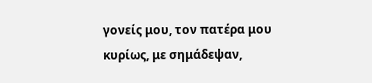γονείς μου, τον πατέρα μου κυρίως, με σημάδεψαν,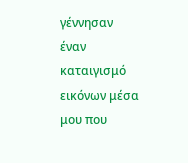γέννησαν έναν καταιγισμό εικόνων μέσα μου που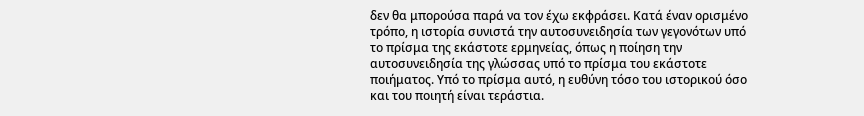δεν θα μπορούσα παρά να τον έχω εκφράσει. Κατά έναν ορισμένο τρόπο, η ιστορία συνιστά την αυτοσυνειδησία των γεγονότων υπό το πρίσμα της εκάστοτε ερμηνείας, όπως η ποίηση την αυτοσυνειδησία της γλώσσας υπό το πρίσμα του εκάστοτε ποιήματος. Υπό το πρίσμα αυτό, η ευθύνη τόσο του ιστορικού όσο και του ποιητή είναι τεράστια.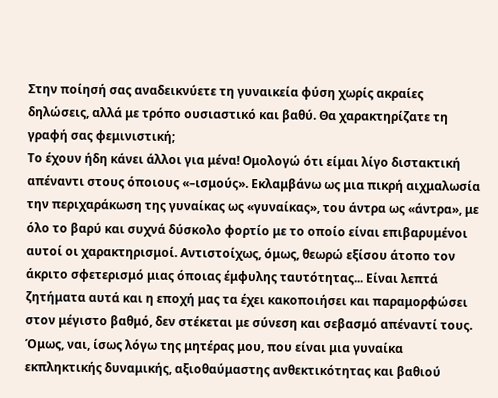Στην ποίησή σας αναδεικνύετε τη γυναικεία φύση χωρίς ακραίες δηλώσεις, αλλά με τρόπο ουσιαστικό και βαθύ. Θα χαρακτηρίζατε τη γραφή σας φεμινιστική;
Το έχουν ήδη κάνει άλλοι για μένα! Ομολογώ ότι είμαι λίγο διστακτική απέναντι στους όποιους «–ισμούς». Εκλαμβάνω ως μια πικρή αιχμαλωσία την περιχαράκωση της γυναίκας ως «γυναίκας», του άντρα ως «άντρα», με όλο το βαρύ και συχνά δύσκολο φορτίο με το οποίο είναι επιβαρυμένοι αυτοί οι χαρακτηρισμοί. Αντιστοίχως, όμως, θεωρώ εξίσου άτοπο τον άκριτο σφετερισμό μιας όποιας έμφυλης ταυτότητας... Είναι λεπτά ζητήματα αυτά και η εποχή μας τα έχει κακοποιήσει και παραμορφώσει στον μέγιστο βαθμό, δεν στέκεται με σύνεση και σεβασμό απέναντί τους. Όμως, ναι, ίσως λόγω της μητέρας μου, που είναι μια γυναίκα εκπληκτικής δυναμικής, αξιοθαύμαστης ανθεκτικότητας και βαθιού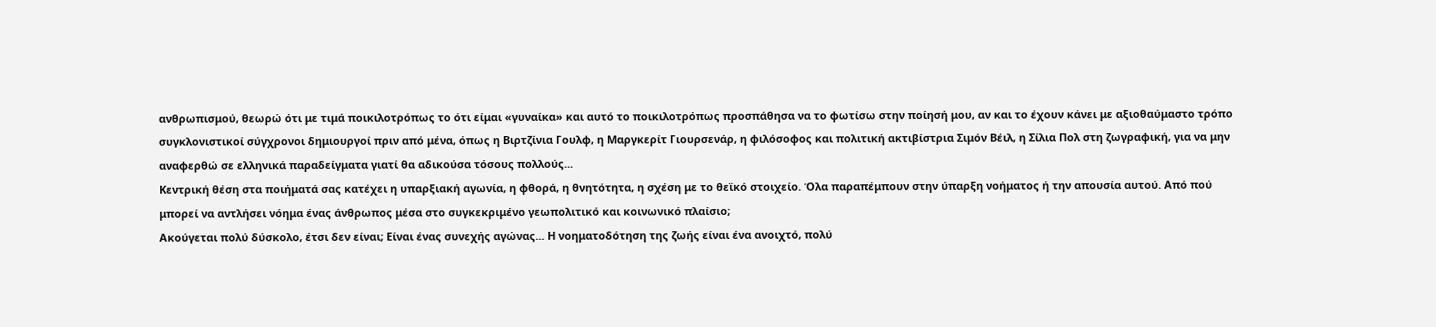ανθρωπισμού, θεωρώ ότι με τιμά ποικιλοτρόπως το ότι είμαι «γυναίκα» και αυτό το ποικιλοτρόπως προσπάθησα να το φωτίσω στην ποίησή μου, αν και το έχουν κάνει με αξιοθαύμαστο τρόπο συγκλονιστικοί σύγχρονοι δημιουργοί πριν από μένα, όπως η Βιρτζίνια Γουλφ, η Μαργκερίτ Γιουρσενάρ, η φιλόσοφος και πολιτική ακτιβίστρια Σιμόν Βέιλ, η Σίλια Πολ στη ζωγραφική, για να μην αναφερθώ σε ελληνικά παραδείγματα γιατί θα αδικούσα τόσους πολλούς...
Κεντρική θέση στα ποιήματά σας κατέχει η υπαρξιακή αγωνία, η φθορά, η θνητότητα, η σχέση με το θεϊκό στοιχείο. Όλα παραπέμπουν στην ύπαρξη νοήματος ή την απουσία αυτού. Από πού μπορεί να αντλήσει νόημα ένας άνθρωπος μέσα στο συγκεκριμένο γεωπολιτικό και κοινωνικό πλαίσιο;
Ακούγεται πολύ δύσκολο, έτσι δεν είναι; Eίναι ένας συνεχής αγώνας... Η νοηματοδότηση της ζωής είναι ένα ανοιχτό, πολύ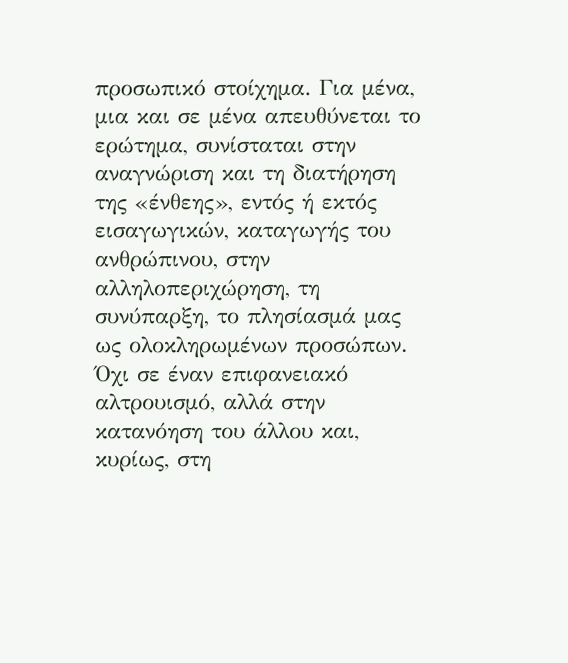προσωπικό στοίχημα. Για μένα, μια και σε μένα απευθύνεται το ερώτημα, συνίσταται στην αναγνώριση και τη διατήρηση της «ένθεης», εντός ή εκτός εισαγωγικών, καταγωγής του ανθρώπινου, στην αλληλοπεριχώρηση, τη συνύπαρξη, το πλησίασμά μας ως ολοκληρωμένων προσώπων. Όχι σε έναν επιφανειακό αλτρουισμό, αλλά στην κατανόηση του άλλου και, κυρίως, στη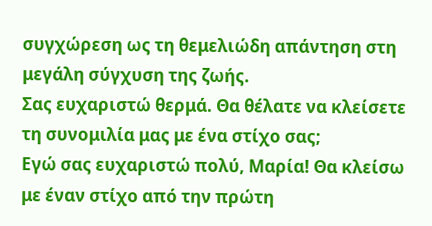συγχώρεση ως τη θεμελιώδη απάντηση στη μεγάλη σύγχυση της ζωής.
Σας ευχαριστώ θερμά. Θα θέλατε να κλείσετε τη συνομιλία μας με ένα στίχο σας;
Εγώ σας ευχαριστώ πολύ, Μαρία! Θα κλείσω με έναν στίχο από την πρώτη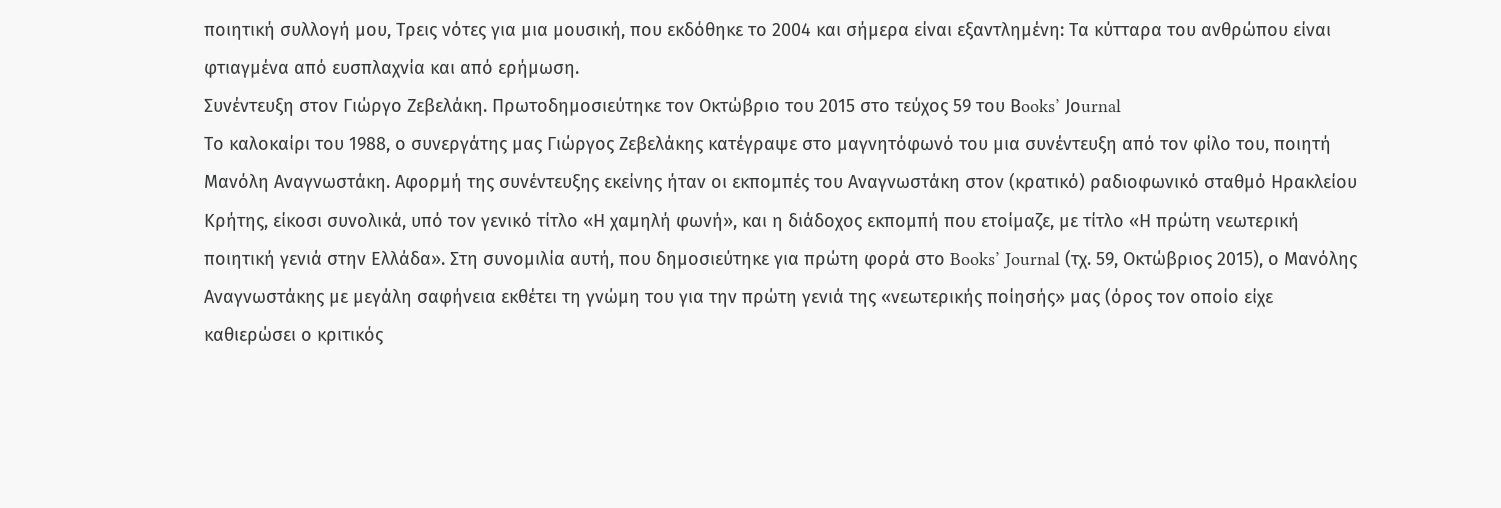ποιητική συλλογή μου, Τρεις νότες για μια μουσική, που εκδόθηκε το 2004 και σήμερα είναι εξαντλημένη: Τα κύτταρα του ανθρώπου είναι φτιαγμένα από ευσπλαχνία και από ερήμωση.
Συνέντευξη στον Γιώργο Ζεβελάκη. Πρωτοδημοσιεύτηκε τον Οκτώβριο του 2015 στο τεύχος 59 του Βooks’ Jοurnal
Το καλοκαίρι του 1988, ο συνεργάτης μας Γιώργος Ζεβελάκης κατέγραψε στο μαγνητόφωνό του μια συνέντευξη από τον φίλο του, ποιητή Μανόλη Αναγνωστάκη. Αφορμή της συνέντευξης εκείνης ήταν οι εκπομπές του Αναγνωστάκη στον (κρατικό) ραδιοφωνικό σταθμό Ηρακλείου Κρήτης, είκοσι συνολικά, υπό τον γενικό τίτλο «Η χαμηλή φωνή», και η διάδοχος εκπομπή που ετοίμαζε, με τίτλο «Η πρώτη νεωτερική ποιητική γενιά στην Ελλάδα». Στη συνομιλία αυτή, που δημοσιεύτηκε για πρώτη φορά στο Books’ Journal (τχ. 59, Οκτώβριος 2015), ο Μανόλης Αναγνωστάκης με μεγάλη σαφήνεια εκθέτει τη γνώμη του για την πρώτη γενιά της «νεωτερικής ποίησής» μας (όρος τον οποίο είχε καθιερώσει ο κριτικός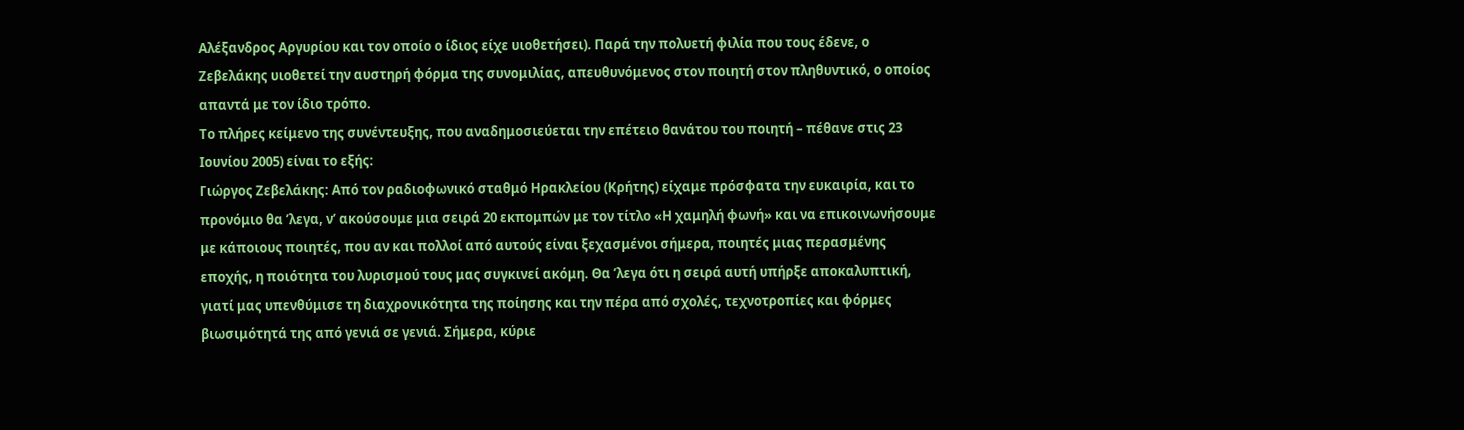Αλέξανδρος Αργυρίου και τον οποίο ο ίδιος είχε υιοθετήσει). Παρά την πολυετή φιλία που τους έδενε, ο Ζεβελάκης υιοθετεί την αυστηρή φόρμα της συνομιλίας, απευθυνόμενος στον ποιητή στον πληθυντικό, ο οποίος απαντά με τον ίδιο τρόπο.
Το πλήρες κείμενο της συνέντευξης, που αναδημοσιεύεται την επέτειο θανάτου του ποιητή – πέθανε στις 23 Ιουνίου 2005) είναι το εξής:
Γιώργος Ζεβελάκης: Από τον ραδιοφωνικό σταθμό Ηρακλείου (Κρήτης) είχαμε πρόσφατα την ευκαιρία, και το προνόμιο θα ’λεγα, ν’ ακούσουμε μια σειρά 20 εκπομπών με τον τίτλο «Η χαμηλή φωνή» και να επικοινωνήσουμε με κάποιους ποιητές, που αν και πολλοί από αυτούς είναι ξεχασμένοι σήμερα, ποιητές μιας περασμένης εποχής, η ποιότητα του λυρισμού τους μας συγκινεί ακόμη. Θα ’λεγα ότι η σειρά αυτή υπήρξε αποκαλυπτική, γιατί μας υπενθύμισε τη διαχρονικότητα της ποίησης και την πέρα από σχολές, τεχνοτροπίες και φόρμες βιωσιμότητά της από γενιά σε γενιά. Σήμερα, κύριε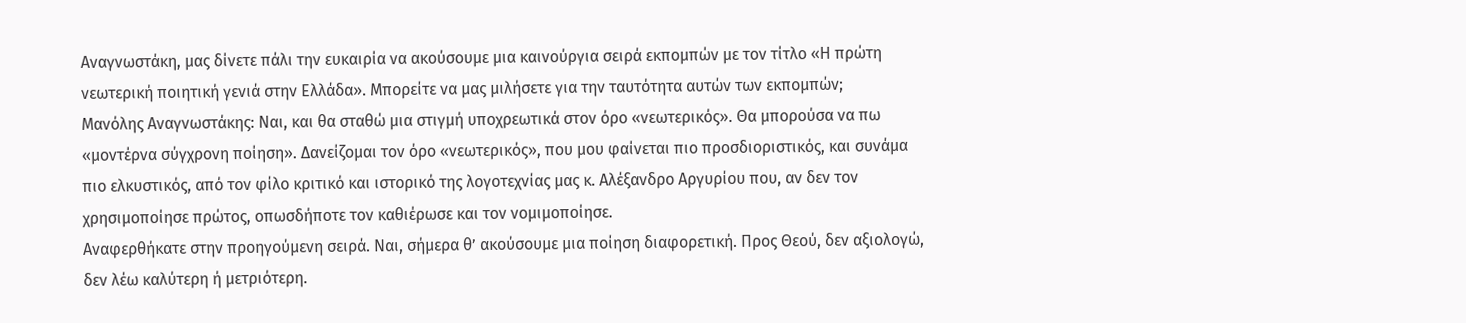Αναγνωστάκη, μας δίνετε πάλι την ευκαιρία να ακούσουμε μια καινούργια σειρά εκπομπών με τον τίτλο «Η πρώτη νεωτερική ποιητική γενιά στην Ελλάδα». Μπορείτε να μας μιλήσετε για την ταυτότητα αυτών των εκπομπών;
Μανόλης Αναγνωστάκης: Ναι, και θα σταθώ μια στιγμή υποχρεωτικά στον όρο «νεωτερικός». Θα μπορούσα να πω «μοντέρνα σύγχρονη ποίηση». Δανείζομαι τον όρο «νεωτερικός», που μου φαίνεται πιο προσδιοριστικός, και συνάμα πιο ελκυστικός, από τον φίλο κριτικό και ιστορικό της λογοτεχνίας μας κ. Αλέξανδρο Αργυρίου που, αν δεν τον χρησιμοποίησε πρώτος, οπωσδήποτε τον καθιέρωσε και τον νομιμοποίησε.
Αναφερθήκατε στην προηγούμενη σειρά. Ναι, σήμερα θ’ ακούσουμε μια ποίηση διαφορετική. Προς Θεού, δεν αξιολογώ, δεν λέω καλύτερη ή μετριότερη.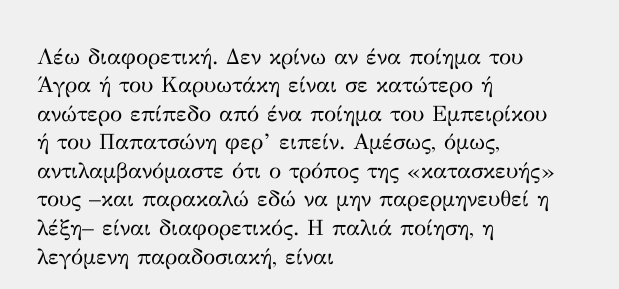Λέω διαφορετική. Δεν κρίνω αν ένα ποίημα του Άγρα ή του Καρυωτάκη είναι σε κατώτερο ή ανώτερο επίπεδο από ένα ποίημα του Εμπειρίκου ή του Παπατσώνη φερ’ ειπείν. Αμέσως, όμως, αντιλαμβανόμαστε ότι ο τρόπος της «κατασκευής» τους –και παρακαλώ εδώ να μην παρερμηνευθεί η λέξη– είναι διαφορετικός. Η παλιά ποίηση, η λεγόμενη παραδοσιακή, είναι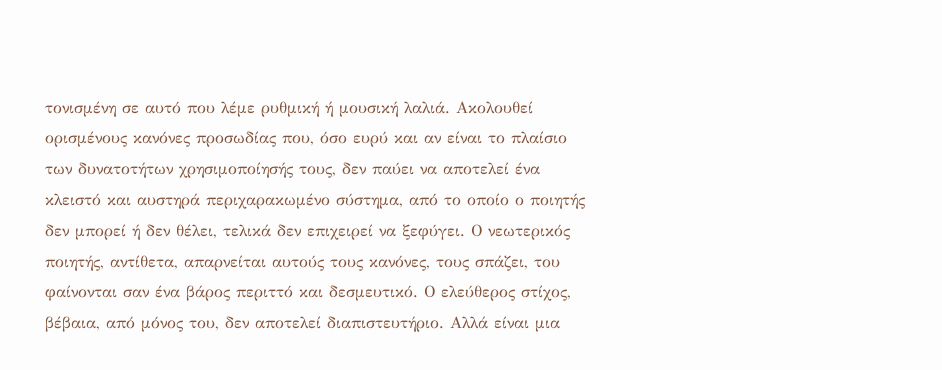τονισμένη σε αυτό που λέμε ρυθμική ή μουσική λαλιά. Ακολουθεί ορισμένους κανόνες προσωδίας που, όσο ευρύ και αν είναι το πλαίσιο των δυνατοτήτων χρησιμοποίησής τους, δεν παύει να αποτελεί ένα κλειστό και αυστηρά περιχαρακωμένο σύστημα, από το οποίο ο ποιητής δεν μπορεί ή δεν θέλει, τελικά δεν επιχειρεί να ξεφύγει. Ο νεωτερικός ποιητής, αντίθετα, απαρνείται αυτούς τους κανόνες, τους σπάζει, του φαίνονται σαν ένα βάρος περιττό και δεσμευτικό. Ο ελεύθερος στίχος, βέβαια, από μόνος του, δεν αποτελεί διαπιστευτήριο. Αλλά είναι μια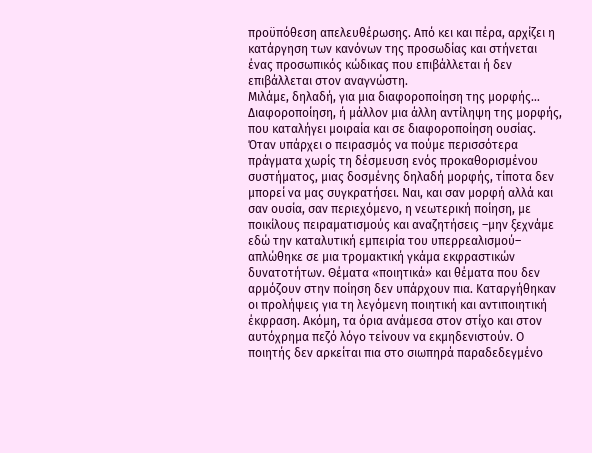προϋπόθεση απελευθέρωσης. Από κει και πέρα, αρχίζει η κατάργηση των κανόνων της προσωδίας και στήνεται ένας προσωπικός κώδικας που επιβάλλεται ή δεν επιβάλλεται στον αναγνώστη.
Μιλάμε, δηλαδή, για μια διαφοροποίηση της μορφής…
Διαφοροποίηση, ή μάλλον μια άλλη αντίληψη της μορφής, που καταλήγει μοιραία και σε διαφοροποίηση ουσίας. Όταν υπάρχει ο πειρασμός να πούμε περισσότερα πράγματα χωρίς τη δέσμευση ενός προκαθορισμένου συστήματος, μιας δοσμένης δηλαδή μορφής, τίποτα δεν μπορεί να μας συγκρατήσει. Ναι, και σαν μορφή αλλά και σαν ουσία, σαν περιεχόμενο, η νεωτερική ποίηση, με ποικίλους πειραματισμούς και αναζητήσεις –μην ξεχνάμε εδώ την καταλυτική εμπειρία του υπερρεαλισμού– απλώθηκε σε μια τρομακτική γκάμα εκφραστικών δυνατοτήτων. Θέματα «ποιητικά» και θέματα που δεν αρμόζουν στην ποίηση δεν υπάρχουν πια. Καταργήθηκαν οι προλήψεις για τη λεγόμενη ποιητική και αντιποιητική έκφραση. Ακόμη, τα όρια ανάμεσα στον στίχο και στον αυτόχρημα πεζό λόγο τείνουν να εκμηδενιστούν. Ο ποιητής δεν αρκείται πια στο σιωπηρά παραδεδεγμένο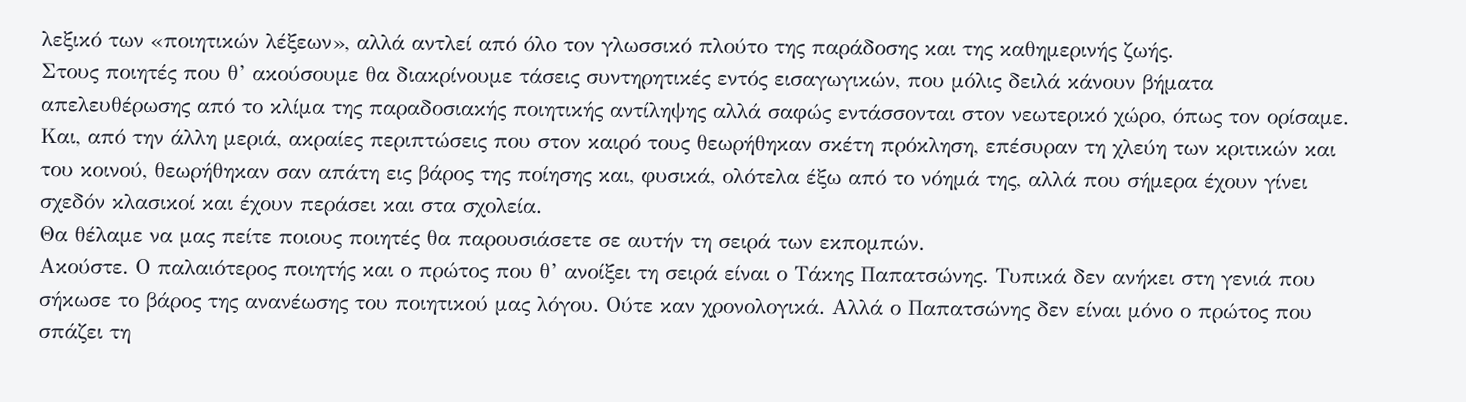λεξικό των «ποιητικών λέξεων», αλλά αντλεί από όλο τον γλωσσικό πλούτο της παράδοσης και της καθημερινής ζωής.
Στους ποιητές που θ’ ακούσουμε θα διακρίνουμε τάσεις συντηρητικές εντός εισαγωγικών, που μόλις δειλά κάνουν βήματα απελευθέρωσης από το κλίμα της παραδοσιακής ποιητικής αντίληψης αλλά σαφώς εντάσσονται στον νεωτερικό χώρο, όπως τον ορίσαμε. Και, από την άλλη μεριά, ακραίες περιπτώσεις που στον καιρό τους θεωρήθηκαν σκέτη πρόκληση, επέσυραν τη χλεύη των κριτικών και του κοινού, θεωρήθηκαν σαν απάτη εις βάρος της ποίησης και, φυσικά, ολότελα έξω από το νόημά της, αλλά που σήμερα έχουν γίνει σχεδόν κλασικοί και έχουν περάσει και στα σχολεία.
Θα θέλαμε να μας πείτε ποιους ποιητές θα παρουσιάσετε σε αυτήν τη σειρά των εκπομπών.
Ακούστε. Ο παλαιότερος ποιητής και ο πρώτος που θ’ ανοίξει τη σειρά είναι ο Τάκης Παπατσώνης. Τυπικά δεν ανήκει στη γενιά που σήκωσε το βάρος της ανανέωσης του ποιητικού μας λόγου. Ούτε καν χρονολογικά. Αλλά ο Παπατσώνης δεν είναι μόνο ο πρώτος που σπάζει τη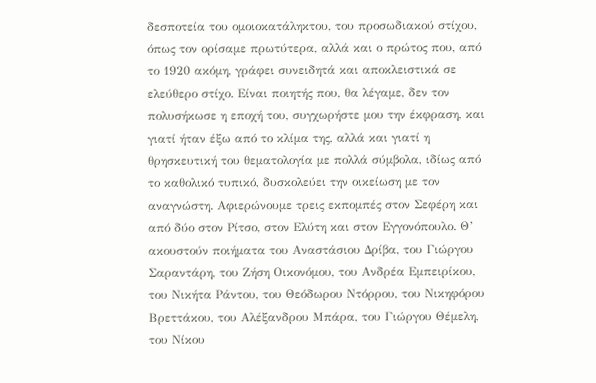δεσποτεία του ομοιοκατάληκτου, του προσωδιακού στίχου, όπως τον ορίσαμε πρωτύτερα, αλλά και ο πρώτος που, από το 1920 ακόμη, γράφει συνειδητά και αποκλειστικά σε ελεύθερο στίχο. Είναι ποιητής που, θα λέγαμε, δεν τον πολυσήκωσε η εποχή του, συγχωρήστε μου την έκφραση, και γιατί ήταν έξω από το κλίμα της, αλλά και γιατί η θρησκευτική του θεματολογία με πολλά σύμβολα, ιδίως από το καθολικό τυπικό, δυσκολεύει την οικείωση με τον αναγνώστη. Αφιερώνουμε τρεις εκπομπές στον Σεφέρη και από δύο στον Ρίτσο, στον Ελύτη και στον Εγγονόπουλο. Θ’ ακουστούν ποιήματα του Αναστάσιου Δρίβα, του Γιώργου Σαραντάρη, του Ζήση Οικονόμου, του Ανδρέα Εμπειρίκου, του Νικήτα Ράντου, του Θεόδωρου Ντόρρου, του Νικηφόρου Βρεττάκου, του Αλέξανδρου Μπάρα, του Γιώργου Θέμελη, του Νίκου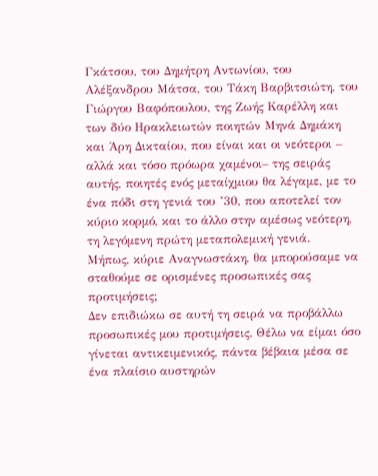Γκάτσου, του Δημήτρη Αντωνίου, του Αλέξανδρου Μάτσα, του Τάκη Βαρβιτσιώτη, του Γιώργου Βαφόπουλου, της Ζωής Καρέλλη και των δύο Ηρακλειωτών ποιητών Μηνά Δημάκη και Άρη Δικταίου, που είναι και οι νεότεροι – αλλά και τόσο πρόωρα χαμένοι– της σειράς αυτής, ποιητές ενός μεταίχμιου θα λέγαμε, με το ένα πόδι στη γενιά του ’30, που αποτελεί τον κύριο κορμό, και το άλλο στην αμέσως νεότερη, τη λεγόμενη πρώτη μεταπολεμική γενιά.
Μήπως, κύριε Αναγνωστάκη, θα μπορούσαμε να σταθούμε σε ορισμένες προσωπικές σας προτιμήσεις;
Δεν επιδιώκω σε αυτή τη σειρά να προβάλλω προσωπικές μου προτιμήσεις. Θέλω να είμαι όσο γίνεται αντικειμενικός, πάντα βέβαια μέσα σε ένα πλαίσιο αυστηρών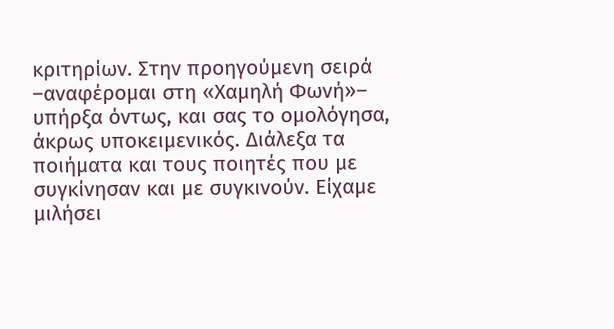κριτηρίων. Στην προηγούμενη σειρά –αναφέρομαι στη «Χαμηλή Φωνή»– υπήρξα όντως, και σας το ομολόγησα, άκρως υποκειμενικός. Διάλεξα τα ποιήματα και τους ποιητές που με συγκίνησαν και με συγκινούν. Είχαμε μιλήσει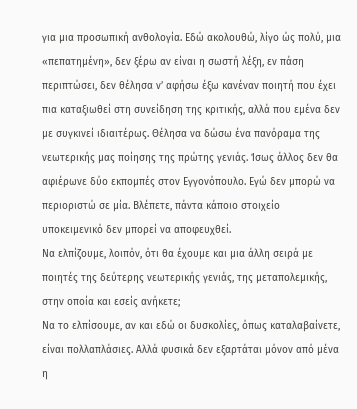για μια προσωπική ανθολογία. Εδώ ακολουθώ, λίγο ώς πολύ, μια «πεπατημένη», δεν ξέρω αν είναι η σωστή λέξη, εν πάση περιπτώσει, δεν θέλησα ν’ αφήσω έξω κανέναν ποιητή που έχει πια καταξιωθεί στη συνείδηση της κριτικής, αλλά που εμένα δεν με συγκινεί ιδιαιτέρως. Θέλησα να δώσω ένα πανόραμα της νεωτερικής μας ποίησης της πρώτης γενιάς. Ίσως άλλος δεν θα αφιέρωνε δύο εκπομπές στον Εγγονόπουλο. Εγώ δεν μπορώ να περιοριστώ σε μία. Βλέπετε, πάντα κάποιο στοιχείο υποκειμενικό δεν μπορεί να αποφευχθεί.
Να ελπίζουμε, λοιπόν, ότι θα έχουμε και μια άλλη σειρά με ποιητές της δεύτερης νεωτερικής γενιάς, της μεταπολεμικής, στην οποία και εσείς ανήκετε;
Να το ελπίσουμε, αν και εδώ οι δυσκολίες, όπως καταλαβαίνετε, είναι πολλαπλάσιες. Αλλά φυσικά δεν εξαρτάται μόνον από μένα η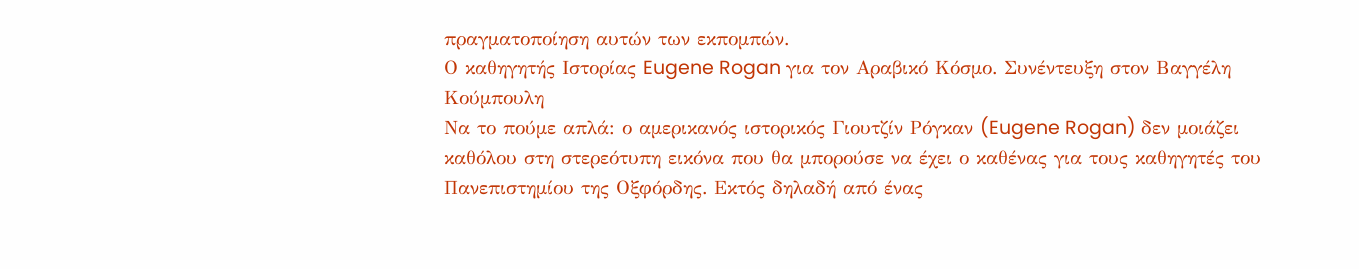πραγματοποίηση αυτών των εκπομπών.
Ο καθηγητής Ιστορίας Eugene Rogan για τον Αραβικό Κόσμο. Συνέντευξη στον Βαγγέλη Κούμπουλη
Να το πούμε απλά: ο αμερικανός ιστορικός Γιουτζίν Ρόγκαν (Eugene Rogan) δεν μοιάζει καθόλου στη στερεότυπη εικόνα που θα μπορούσε να έχει ο καθένας για τους καθηγητές του Πανεπιστημίου της Οξφόρδης. Εκτός δηλαδή από ένας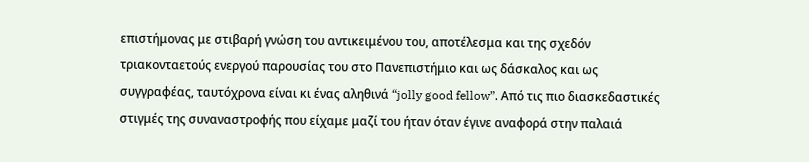επιστήμονας με στιβαρή γνώση του αντικειμένου του, αποτέλεσμα και της σχεδόν τριακονταετούς ενεργού παρουσίας του στο Πανεπιστήμιο και ως δάσκαλος και ως συγγραφέας, ταυτόχρονα είναι κι ένας αληθινά “jolly good fellow”. Από τις πιο διασκεδαστικές στιγμές της συναναστροφής που είχαμε μαζί του ήταν όταν έγινε αναφορά στην παλαιά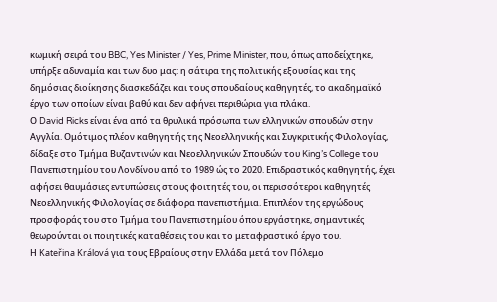κωμική σειρά του BBC, Yes Minister / Yes, Prime Minister, που, όπως αποδείχτηκε, υπήρξε αδυναμία και των δυο μας: η σάτιρα της πολιτικής εξουσίας και της δημόσιας διοίκησης διασκεδάζει και τους σπουδαίους καθηγητές, το ακαδημαϊκό έργο των οποίων είναι βαθύ και δεν αφήνει περιθώρια για πλάκα.
Ο David Ricks είναι ένα από τα θρυλικά πρόσωπα των ελληνικών σπουδών στην Αγγλία. Ομότιμος πλέον καθηγητής της Νεοελληνικής και Συγκριτικής Φιλολογίας, δίδαξε στο Τμήμα Βυζαντινών και Νεοελληνικών Σπουδών του King’s College του Πανεπιστημίου του Λονδίνου από το 1989 ώς το 2020. Επιδραστικός καθηγητής, έχει αφήσει θαυμάσιες εντυπώσεις στους φοιτητές του, οι περισσότεροι καθηγητές Νεοελληνικής Φιλολογίας σε διάφορα πανεπιστήμια. Επιπλέον της εργώδους προσφοράς του στο Τμήμα του Πανεπιστημίου όπου εργάστηκε, σημαντικές θεωρούνται οι ποιητικές καταθέσεις του και το μεταφραστικό έργο του.
Η Kateřina Králová για τους Εβραίους στην Ελλάδα μετά τον Πόλεμο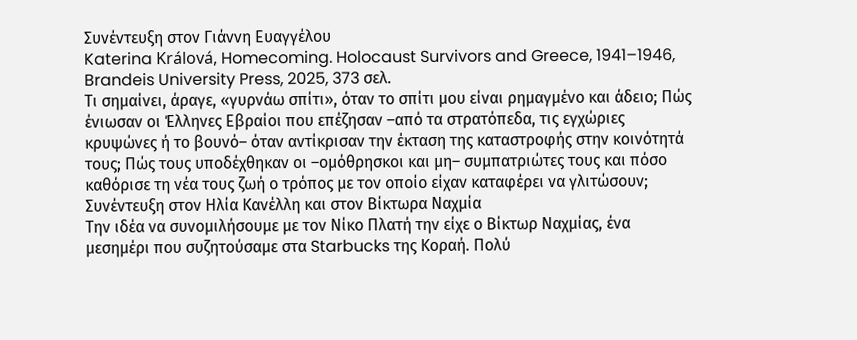Συνέντευξη στον Γιάννη Ευαγγέλου
Katerina Králová, Homecoming. Holocaust Survivors and Greece, 1941–1946, Brandeis University Press, 2025, 373 σελ.
Τι σημαίνει, άραγε, «γυρνάω σπίτι», όταν το σπίτι μου είναι ρημαγμένο και άδειο; Πώς ένιωσαν οι Έλληνες Εβραίοι που επέζησαν –από τα στρατόπεδα, τις εγχώριες κρυψώνες ή το βουνό– όταν αντίκρισαν την έκταση της καταστροφής στην κοινότητά τους; Πώς τους υποδέχθηκαν οι –ομόθρησκοι και μη– συμπατριώτες τους και πόσο καθόρισε τη νέα τους ζωή ο τρόπος με τον οποίο είχαν καταφέρει να γλιτώσουν;
Συνέντευξη στον Ηλία Κανέλλη και στον Βίκτωρα Ναχμία
Την ιδέα να συνομιλήσουμε με τον Νίκο Πλατή την είχε ο Βίκτωρ Ναχμίας, ένα μεσημέρι που συζητούσαμε στα Starbucks της Κοραή. Πολύ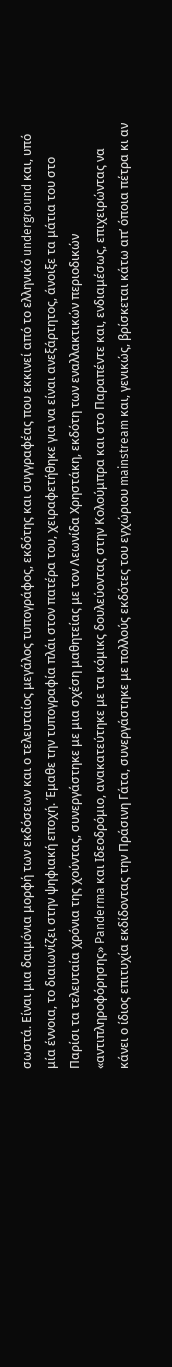σωστά. Είναι μια δαιμόνια μορφή των εκδόσεων και ο τελευταίος μεγάλος τυπογράφος, εκδότης και συγγραφέας που εκκινεί από το ελληνικό underground και, υπό μία έννοια, το διαιωνίζει στην ψηφιακή εποχή. Έμαθε την τυπογραφία πλάι στον πατέρα του, χειραφετήθηκε για να είναι ανεξάρτητος, άνοιξε τα μάτια του στο Παρίσι τα τελευταία χρόνια της χούντας, συνεργάστηκε με μια σχέση μαθητείας με τον Λεωνίδα Χρηστάκη, εκδότη των εναλλακτικών περιοδικών «αντιπληροφόρησης» Panderma και Ιδεοδρόμιο, ανακατεύτηκε με τα κόμικς δουλεύοντας στην Κολούμπρα και στο Παραπέντε και, ενδιαμέσως, επιχειρώντας να κάνει ο ίδιος επιτυχία εκδίδοντας την Πράσινη Γάτα, συνεργάστηκε με πολλούς εκδότες του εγχώριου mainstream και, γενικώς, βρίσκεται κάτω απ’ όποια πέτρα κι αν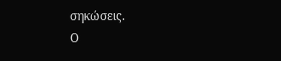σηκώσεις.
Ο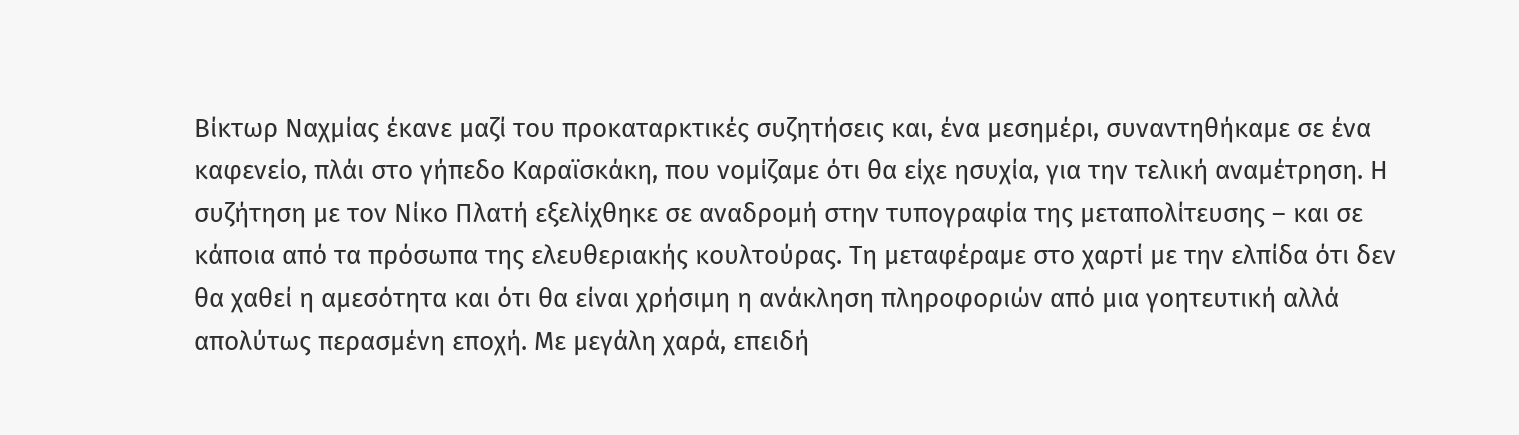Βίκτωρ Ναχμίας έκανε μαζί του προκαταρκτικές συζητήσεις και, ένα μεσημέρι, συναντηθήκαμε σε ένα καφενείο, πλάι στο γήπεδο Καραϊσκάκη, που νομίζαμε ότι θα είχε ησυχία, για την τελική αναμέτρηση. Η συζήτηση με τον Νίκο Πλατή εξελίχθηκε σε αναδρομή στην τυπογραφία της μεταπολίτευσης – και σε κάποια από τα πρόσωπα της ελευθεριακής κουλτούρας. Τη μεταφέραμε στο χαρτί με την ελπίδα ότι δεν θα χαθεί η αμεσότητα και ότι θα είναι χρήσιμη η ανάκληση πληροφοριών από μια γοητευτική αλλά απολύτως περασμένη εποχή. Με μεγάλη χαρά, επειδή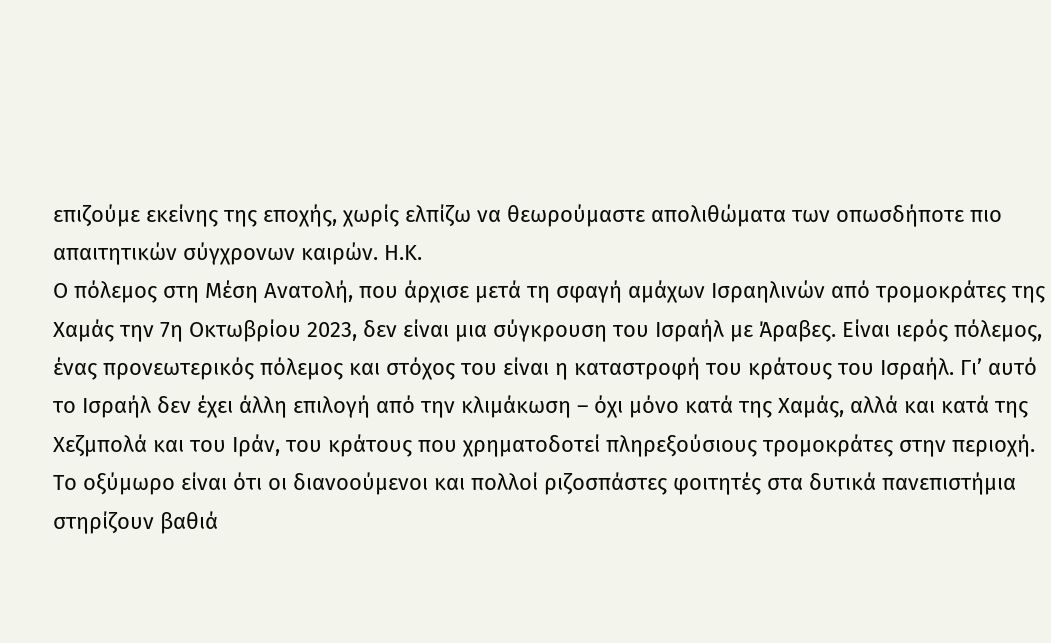επιζούμε εκείνης της εποχής, χωρίς ελπίζω να θεωρούμαστε απολιθώματα των οπωσδήποτε πιο απαιτητικών σύγχρονων καιρών. Η.Κ.
Ο πόλεμος στη Μέση Ανατολή, που άρχισε μετά τη σφαγή αμάχων Ισραηλινών από τρομοκράτες της Χαμάς την 7η Οκτωβρίου 2023, δεν είναι μια σύγκρουση του Ισραήλ με Άραβες. Είναι ιερός πόλεμος, ένας προνεωτερικός πόλεμος και στόχος του είναι η καταστροφή του κράτους του Ισραήλ. Γι’ αυτό το Ισραήλ δεν έχει άλλη επιλογή από την κλιμάκωση – όχι μόνο κατά της Χαμάς, αλλά και κατά της Χεζμπολά και του Ιράν, του κράτους που χρηματοδοτεί πληρεξούσιους τρομοκράτες στην περιοχή. Το οξύμωρο είναι ότι οι διανοούμενοι και πολλοί ριζοσπάστες φοιτητές στα δυτικά πανεπιστήμια στηρίζουν βαθιά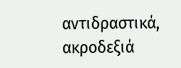αντιδραστικά, ακροδεξιά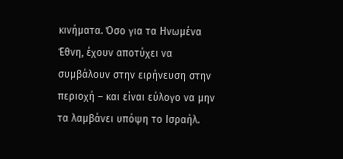κινήματα. Όσο για τα Ηνωμένα Έθνη, έχουν αποτύχει να συμβάλουν στην ειρήνευση στην περιοχή – και είναι εύλογο να μην τα λαμβάνει υπόψη το Ισραήλ.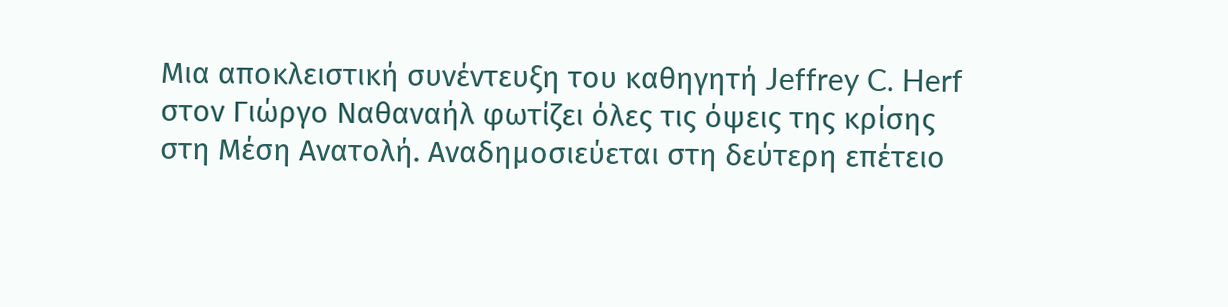Μια αποκλειστική συνέντευξη του καθηγητή Jeffrey C. Herf στον Γιώργο Ναθαναήλ φωτίζει όλες τις όψεις της κρίσης στη Μέση Ανατολή. Αναδημοσιεύεται στη δεύτερη επέτειο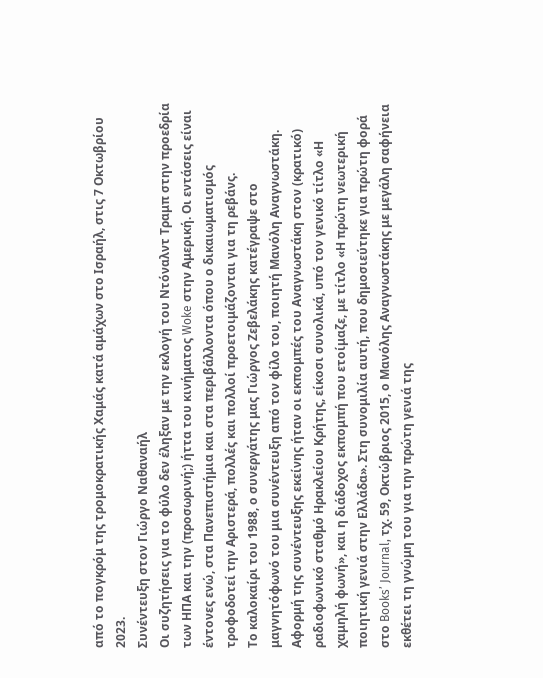από το πογκρόμ της τρομοκρατικής Χαμάς κατά αμάχων στο Ισραήλ, στις 7 Οκτωβρίου 2023.
Συνέντευξη στον Γιώργο Ναθαναήλ
Οι συζητήσεις για το φύλο δεν έληξαν με την εκλογή του Ντόναλντ Τραμπ στην προεδρία των ΗΠΑ και την (προσωρινή;) ήττα του κινήματος Woke στην Αμερική. Οι εντάσεις είναι έντονες ενώ, στα Πανεπιστήμια και στα περιβάλλοντα όπου ο δικαιωματισμός τροφοδοτεί την Αριστερά, πολλές και πολλοί προετοιμάζονται για τη ρεβάνς.
Το καλοκαίρι του 1988, ο συνεργάτης μας Γιώργος Ζεβελάκης κατέγραψε στο μαγνητόφωνό του μια συνέντευξη από τον φίλο του, ποιητή Μανόλη Αναγνωστάκη. Αφορμή της συνέντευξης εκείνης ήταν οι εκπομπές του Αναγνωστάκη στον (κρατικό) ραδιοφωνικό σταθμό Ηρακλείου Κρήτης, είκοσι συνολικά, υπό τον γενικό τίτλο «Η χαμηλή φωνή», και η διάδοχος εκπομπή που ετοίμαζε, με τίτλο «Η πρώτη νεωτερική ποιητική γενιά στην Ελλάδα». Στη συνομιλία αυτή, που δημοσιεύτηκε για πρώτη φορά στο Books’ Journal, τχ. 59, Οκτώβριος 2015, ο Μανόλης Αναγνωστάκης με μεγάλη σαφήνεια εκθέτει τη γνώμη του για την πρώτη γενιά της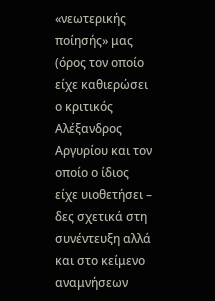«νεωτερικής ποίησής» μας (όρος τον οποίο είχε καθιερώσει ο κριτικός Αλέξανδρος Αργυρίου και τον οποίο ο ίδιος είχε υιοθετήσει – δες σχετικά στη συνέντευξη αλλά και στο κείμενο αναμνήσεων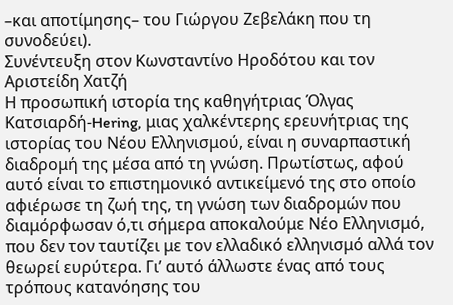–και αποτίμησης– του Γιώργου Ζεβελάκη που τη συνοδεύει).
Συνέντευξη στον Κωνσταντίνο Ηροδότου και τον Αριστείδη Χατζή
Η προσωπική ιστορία της καθηγήτριας Όλγας Κατσιαρδή-Hering, μιας χαλκέντερης ερευνήτριας της ιστορίας του Νέου Ελληνισμού, είναι η συναρπαστική διαδρομή της μέσα από τη γνώση. Πρωτίστως, αφού αυτό είναι το επιστημονικό αντικείμενό της στο οποίο αφιέρωσε τη ζωή της, τη γνώση των διαδρομών που διαμόρφωσαν ό,τι σήμερα αποκαλούμε Νέο Ελληνισμό, που δεν τον ταυτίζει με τον ελλαδικό ελληνισμό αλλά τον θεωρεί ευρύτερα. Γι’ αυτό άλλωστε ένας από τους τρόπους κατανόησης του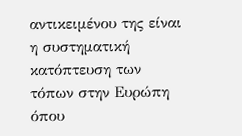αντικειμένου της είναι η συστηματική κατόπτευση των τόπων στην Ευρώπη όπου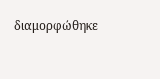διαμορφώθηκε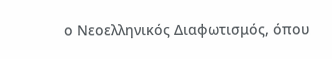ο Νεοελληνικός Διαφωτισμός, όπου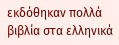εκδόθηκαν πολλά βιβλία στα ελληνικά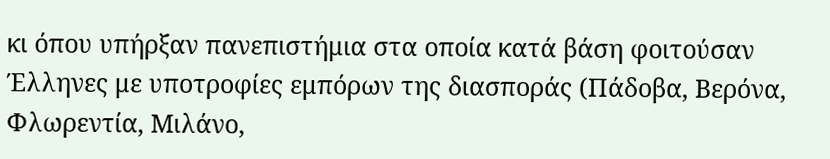κι όπου υπήρξαν πανεπιστήμια στα οποία κατά βάση φοιτούσαν Έλληνες με υποτροφίες εμπόρων της διασποράς (Πάδοβα, Βερόνα, Φλωρεντία, Μιλάνο,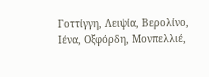Γοττίγγη, Λειψία, Βερολίνο, Ιένα, Οξφόρδη, Μονπελλιέ,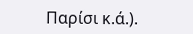Παρίσι κ.ά.).